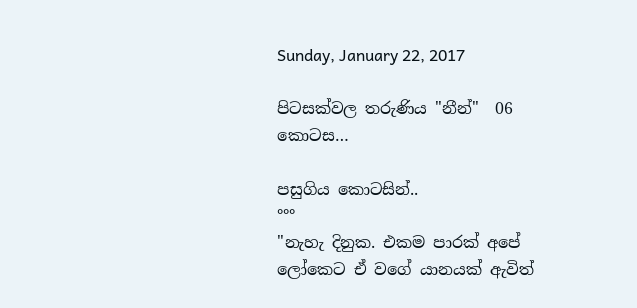Sunday, January 22, 2017

පිටසක්වල තරුණිය "නීන්"  06 කොටස…

පසුගිය කොටසින්..
°°°
"නැහැ දිනුක. එකම පාරක් අපේ ලෝකෙට ඒ වගේ යානයක් ඇවිත්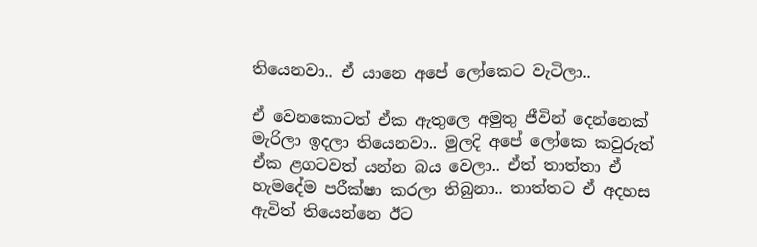තියෙනවා.. ඒ යානෙ අපේ ලෝකෙට වැටිලා..

ඒ වෙනකොටත් ඒක ඇතුලෙ අමුතු ජීවින් දෙන්නෙක් මැරිලා ඉදලා තියෙනවා.. මුලදි අපේ ලෝකෙ කවුරුත් ඒක ළගටවත් යන්න බය වෙලා.. ඒත් තාත්තා ඒ හැමදේම පරීක්ෂා කරලා තිබුනා.. තාත්තට ඒ අදහස ඇවිත් තියෙන්නෙ ඊට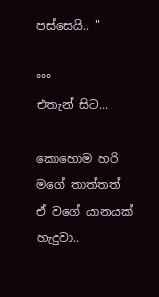පස්සෙයි.. "

°°°
එතැන් සිට...

කොහොම හරි මගේ තාත්තත් ඒ වගේ යානයක් හැදුවා..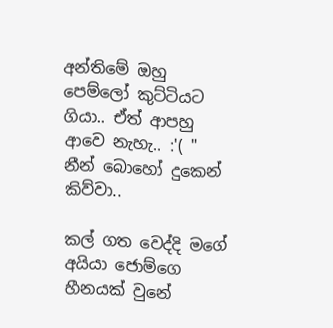අන්තිමේ ඔහු පෙම්ලෝ කුට්ටියට ගියා.. ඒත් ආපහු ආවෙ නැහැ.. :'( "
නීන් බොහෝ දුකෙන් කිව්වා..

කල් ගත වෙද්දි මගේ අයියා ජොම්ගෙ හීනයක් වුනේ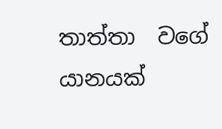තාත්තා  වගේ යානයක්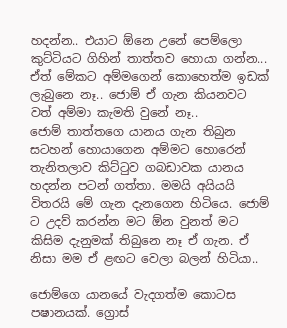හදන්න.. එයාට ඕනෙ උනේ පෙම්ලො කුට්ටියට ගිහින් තාත්තව හොයා ගන්න...
ඒත් මේකට අම්මගෙන් කොහෙත්ම ඉඩක් ලැබුනෙ නෑ.. ජොම් ඒ ගැන කියනවට වත් අම්මා කැමති වුනේ නෑ..
ජොම් තාත්තගෙ යානය ගැන තිබුන සටහන් හොයාගෙන අම්මට හොරෙන් තැනිතලාව කිට්ටුව ගබඩාවක යානය හදන්න පටන් ගත්තා. මමයි අයියයි විතරයි මේ ගැන දැනගෙන හිටියෙ. ජොම් ට උදව් කරන්න මට ඕන වුනත් මට කිසිම දැනුමක් තිබුනෙ නෑ ඒ ගැන. ඒ නිසා මම ඒ ළඟට වෙලා බලන් හිටියා..

ජොම්ගෙ යානයේ වැදගත්ම කොටස පෂානයක්. ග්‍රොස්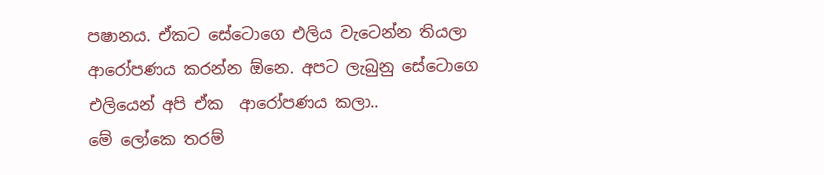පෂානය. ඒකට සේටොගෙ එලිය වැටෙන්න තියලා ආරෝපණය කරන්න ඕනෙ. අපට ලැබුනු සේටොගෙ එලියෙන් අපි ඒක  ආරෝපණය කලා..
මේ ලෝකෙ තරම්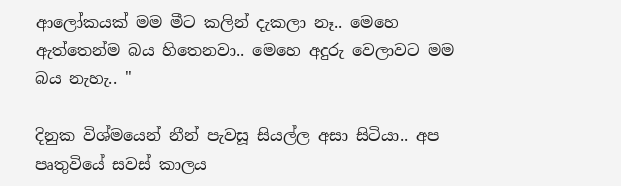ආලෝකයක් මම මීට කලින් දැකලා නෑ.. මෙහෙ ඇත්තෙන්ම බය හිතෙනවා.. මෙහෙ අදුරු වෙලාවට මම බය නැහැ.. "

දිනුක විශ්මයෙන් නීන් පැවසූ සියල්ල අසා සිටියා.. අප පෘතුවියේ සවස් කාලය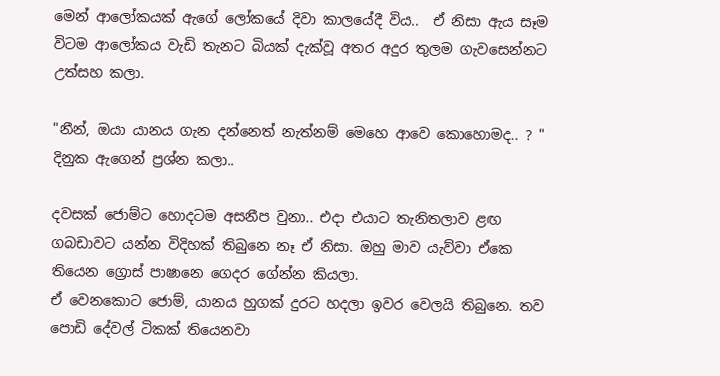මෙන් ආලෝකයක් ඇගේ ලෝකයේ දිවා කාලයේදී විය..  ඒ නිසා ඇය සෑම විටම ආලෝකය වැඩි තැනට බියක් දැක්වූ අතර අදුර තුලම ගැවසෙන්නට උත්සහ කලා.

"නීන්, ඔයා යානය ගැන දන්නෙත් නැත්නම් මෙහෙ ආවෙ කොහොමද.. ? "
දිනුක ඇගෙන් ප්‍රශ්න කලා..

දවසක් ජොම්ට හොදටම අසනීප වුනා.. එදා එයාට තැනිතලාව ළඟ ගබඩාවට යන්න විදිහක් තිබුනෙ නෑ ඒ නිසා. ඔහු මාව යැව්වා ඒකෙ තියෙන ග්‍රොස් පාෂානෙ ගෙදර ගේන්න කියලා.
ඒ වෙනකොට ජොම්, යානය හුගක් දුරට හදලා ඉවර වෙලයි තිබුනෙ. තව පොඩි දේවල් ටිකක් තියෙනවා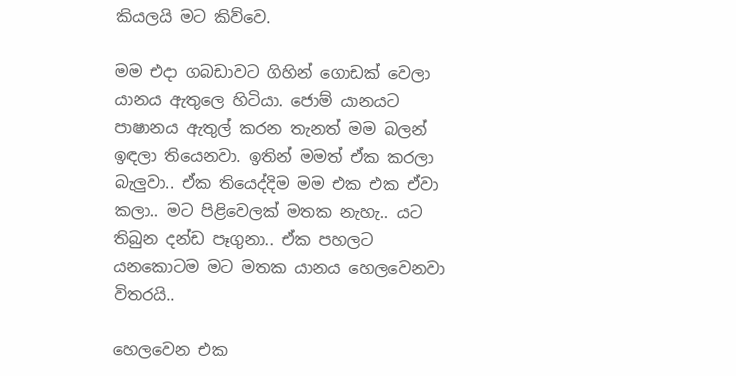කියලයි මට කිව්වෙ.

මම එදා ගබඩාවට ගිහින් ගොඩක් වෙලා යානය ඇතුලෙ හිටියා. ජොම් යානයට පාෂානය ඇතුල් කරන තැනත් මම බලන් ඉඳලා තියෙනවා. ඉතින් මමත් ඒක කරලා බැලුවා.. ඒක තියෙද්දිම මම එක එක ඒවා කලා.. මට පිළිවෙලක් මතක නැහැ.. යට තිබුන දන්ඩ පෑගුනා.. ඒක පහලට යනකොටම මට මතක යානය හෙලවෙනවා විතරයි..

හෙලවෙන එක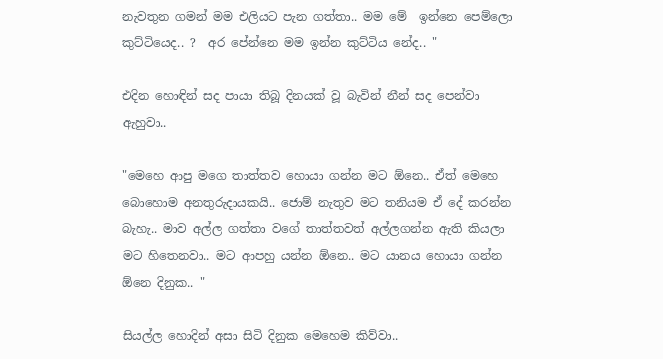නැවතුන ගමන් මම එලියට පැන ගත්තා.. මම මේ  ඉන්නෙ පෙම්ලො කුට්ටියෙද.. ?  අර පේන්නෙ මම ඉන්න කුට්ටිය නේද.. "

එදින හොඳින් සද පායා තිබූ දිනයක් වූ බැවින් නීන් සද පෙන්වා ඇහුවා..

"මෙහෙ ආපු මගෙ තාත්තව හොයා ගන්න මට ඕනෙ.. ඒත් මෙහෙ බොහොම අනතුරුදායකයි.. ජොම් නැතුව මට තනියම ඒ දේ කරන්න බැහැ.. මාව අල්ල ගත්තා වගේ තාත්තවත් අල්ලගන්න ඇති කියලා මට හිතෙනවා.. මට ආපහු යන්න ඕනෙ.. මට යානය හොයා ගන්න ඕනෙ දිනුක.. "

සියල්ල හොදින් අසා සිටි දිනුක මෙහෙම කිව්වා..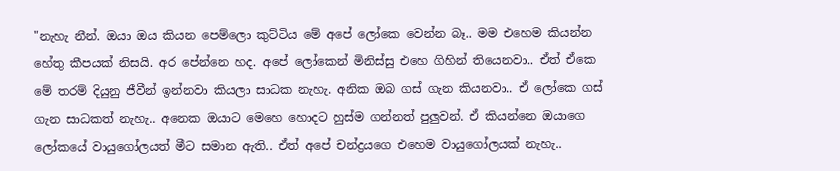"නැහැ නීන්. ඔයා ඔය කියන පෙම්ලො කුට්ටිය මේ අපේ ලෝකෙ වෙන්න බෑ.. මම එහෙම කියන්න හේතු කීපයක් නිසයි. අර පේන්නෙ හද. අපේ ලෝකෙන් මිනිස්සු එහෙ ගිහින් තියෙනවා.. ඒත් ඒකෙ මේ තරම් දියුනු ජීවීන් ඉන්නවා කියලා සාධක නැහැ. අනික ඔබ ගස් ගැන කියනවා.. ඒ ලෝකෙ ගස් ගැන සාධකත් නැහැ.. අනෙක ඔයාට මෙහෙ හොදට හුස්ම ගන්නත් පුලුවන්. ඒ කියන්නෙ ඔයාගෙ ලෝකයේ වායුගෝලයත් මීට සමාන ඇති.. ඒත් අපේ චන්ද්‍රයගෙ එහෙම වායුගෝලයක් නැහැ..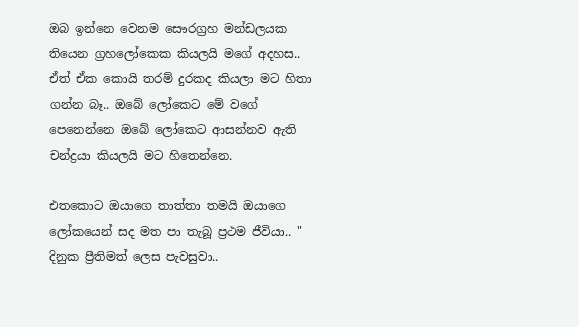ඔබ ඉන්නෙ වෙනම සෞරග්‍රහ මන්ඩලයක තියෙන ග්‍රහලෝකෙක කියලයි මගේ අදහස.. ඒත් ඒක කොයි තරම් දුරකද කියලා මට හිතා ගන්න බෑ.. ඔබේ ලෝකෙට මේ වගේ පෙනෙන්නෙ ඔබේ ලෝකෙට ආසන්නව ඇති චන්ද්‍රයා කියලයි මට හිතෙන්නෙ.

එතකොට ඔයාගෙ තාත්තා තමයි ඔයාගෙ ලෝකයෙන් සද මත පා තැබූ ප්‍රථම ජීවියා.. "
දිනුක ප්‍රීතිමත් ලෙස පැවසුවා..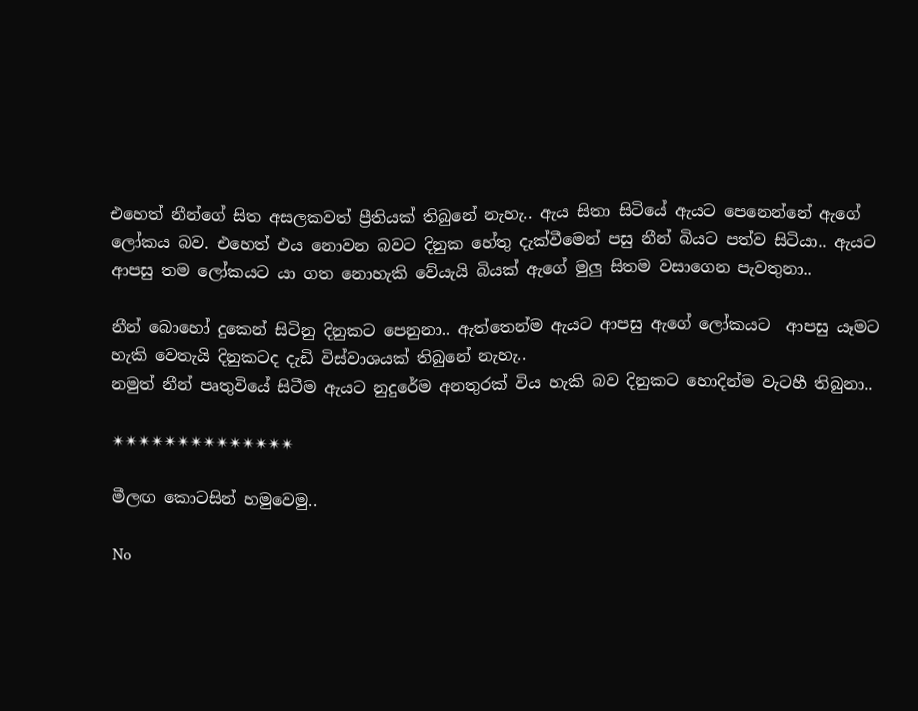එහෙත් නීන්ගේ සිත අසලකවත් ප්‍රීතියක් තිබුනේ නැහැ.. ඇය සිතා සිටියේ ඇයට පෙනෙන්නේ ඇගේ ලෝකය බව. එහෙත් එය නොවන බවට දිනුක හේතු දැක්වීමෙන් පසු නීන් බියට පත්ව සිටියා.. ඇයට ආපසු තම ලෝකයට යා ගත නොහැකි වේයැයි බියක් ඇගේ මුලු සිතම වසාගෙන පැවතුනා..

නීන් බොහෝ දුකෙන් සිටිනු දිනුකට පෙනුනා.. ඇත්තෙන්ම ඇයට ආපසු ඇගේ ලෝකයට  ආපසු යෑමට හැකි වෙතැයි දිනුකටද දැඩි විස්වාශයක් තිබුනේ නැහැ..
නමුත් නීන් පෘතුවියේ සිටීම ඇයට නුදුරේම අනතුරක් විය හැකි බව දිනුකට හොදින්ම වැටහී තිබුනා..

✴✴✴✴✴✴✴✴✴✴✴✴✴✴

මීලඟ කොටසින් හමුවෙමු..

No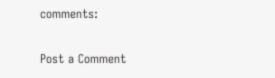comments:

Post a Comment